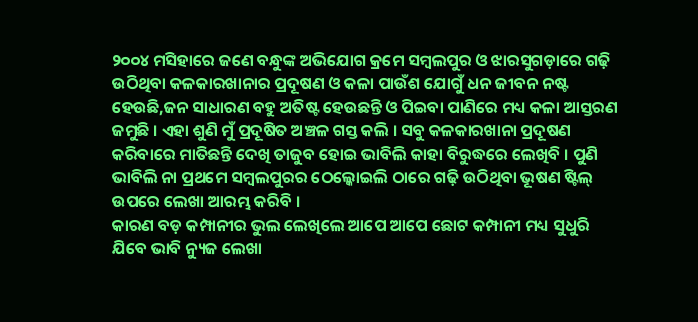୨୦୦୪ ମସିହାରେ ଜଣେ ବନ୍ଧୁଙ୍କ ଅଭିଯୋଗ କ୍ରମେ ସମ୍ବଲପୁର ଓ ଝାରସୁଗଡ଼ାରେ ଗଢ଼ି ଉଠିଥିବା କଳକାରଖାନାର ପ୍ରଦୂଷଣ ଓ କଳା ପାଉଁଶ ଯୋଗୁଁ ଧନ ଜୀବନ ନଷ୍ଟ ହେଉଛି,ଜନ ସାଧାରଣ ବହୁ ଅତିଷ୍ଟ ହେଉଛନ୍ତି ଓ ପିଇବା ପାଣିରେ ମଧ୍ୟ କଳା ଆସ୍ତରଣ ଜମୁଛି । ଏହା ଶୁଣି ମୁଁ ପ୍ରଦୂଷିତ ଅଞ୍ଚଳ ଗସ୍ତ କଲି । ସବୁ କଳକାରଖାନା ପ୍ରଦୂଷଣ କରିବାରେ ମାତିଛନ୍ତି ଦେଖି ତାଜୁବ ହୋଇ ଭାବିଲି କାହା ବିରୁଦ୍ଧରେ ଲେଖିବି । ପୁଣି ଭାବିଲି ନା ପ୍ରଥମେ ସମ୍ବଲପୁରର ଠେଲ୍କୋଇଲି ଠାରେ ଗଢ଼ି ଉଠିଥିବା ଭୂଷଣ ଷ୍ଟିଲ୍ ଉପରେ ଲେଖା ଆରମ୍ଭ କରିବି ।
କାରଣ ବଡ଼ କମ୍ପାନୀର ଭୁଲ ଲେଖିଲେ ଆପେ ଆପେ ଛୋଟ କମ୍ପାନୀ ମଧ୍ୟ ସୁଧୁରି ଯିବେ ଭାବି ନ୍ୟୁଜ ଲେଖା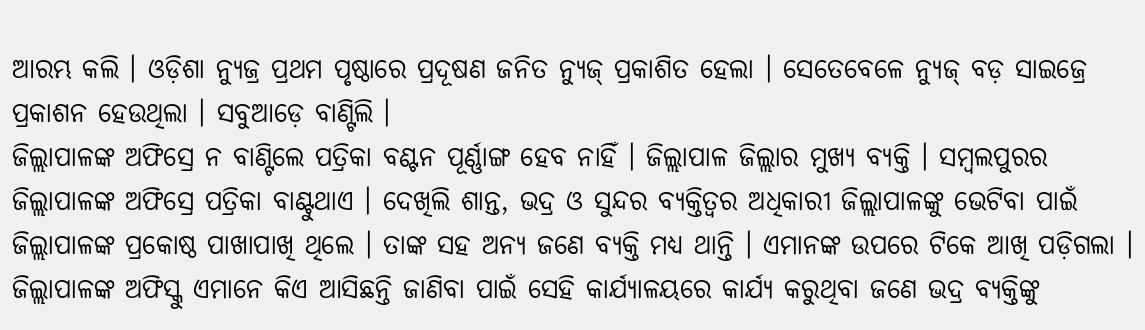ଆରମ୍ଭ କଲି । ଓଡ଼ିଶା ନ୍ୟୁଜ୍ର ପ୍ରଥମ ପୃଷ୍ଠାରେ ପ୍ରଦୂଷଣ ଜନିତ ନ୍ୟୁଜ୍ ପ୍ରକାଶିତ ହେଲା । ସେତେବେଳେ ନ୍ୟୁଜ୍ ବଡ଼ ସାଇଜ୍ରେ ପ୍ରକାଶନ ହେଉଥିଲା । ସବୁଆଡ଼େ ବାଣ୍ଟିଲି ।
ଜିଲ୍ଲାପାଳଙ୍କ ଅଫିସ୍ରେ ନ ବାଣ୍ଟିଲେ ପତ୍ରିକା ବଣ୍ଟନ ପୂର୍ଣ୍ଣାଙ୍ଗ ହେବ ନାହିଁ । ଜିଲ୍ଲାପାଳ ଜିଲ୍ଲାର ମୁଖ୍ୟ ବ୍ୟକ୍ତି । ସମ୍ବଲପୁରର ଜିଲ୍ଲାପାଳଙ୍କ ଅଫିସ୍ରେ ପତ୍ରିକା ବାଣ୍ଟୁଥାଏ । ଦେଖିଲି ଶାନ୍ତ, ଭଦ୍ର ଓ ସୁନ୍ଦର ବ୍ୟକ୍ତିତ୍ୱର ଅଧିକାରୀ ଜିଲ୍ଲାପାଳଙ୍କୁ ଭେଟିବା ପାଇଁ ଜିଲ୍ଲାପାଳଙ୍କ ପ୍ରକୋଷ୍ଠ ପାଖାପାଖି ଥିଲେ । ତାଙ୍କ ସହ ଅନ୍ୟ ଜଣେ ବ୍ୟକ୍ତି ମଧ୍ୟ ଥାନ୍ତି । ଏମାନଙ୍କ ଉପରେ ଟିକେ ଆଖି ପଡ଼ିଗଲା ।
ଜିଲ୍ଲାପାଳଙ୍କ ଅଫିସ୍କୁ ଏମାନେ କିଏ ଆସିଛନ୍ତି ଜାଣିବା ପାଇଁ ସେହି କାର୍ଯ୍ୟାଳୟରେ କାର୍ଯ୍ୟ କରୁଥିବା ଜଣେ ଭଦ୍ର ବ୍ୟକ୍ତିଙ୍କୁ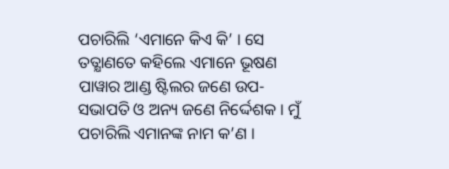ପଚାରିଲି ‘ଏମାନେ କିଏ କି’ । ସେ ତତ୍କ୍ଷାଣତେ କହିଲେ ଏମାନେ ଭୂଷଣ ପାୱାର ଆଣ୍ଡ ଷ୍ଟିଲର ଜଣେ ଉପ-ସଭାପତି ଓ ଅନ୍ୟ ଜଣେ ନିର୍ଦ୍ଦେଶକ । ମୁଁ ପଚାରିଲି ଏମାନଙ୍କ ନାମ କ’ଣ ।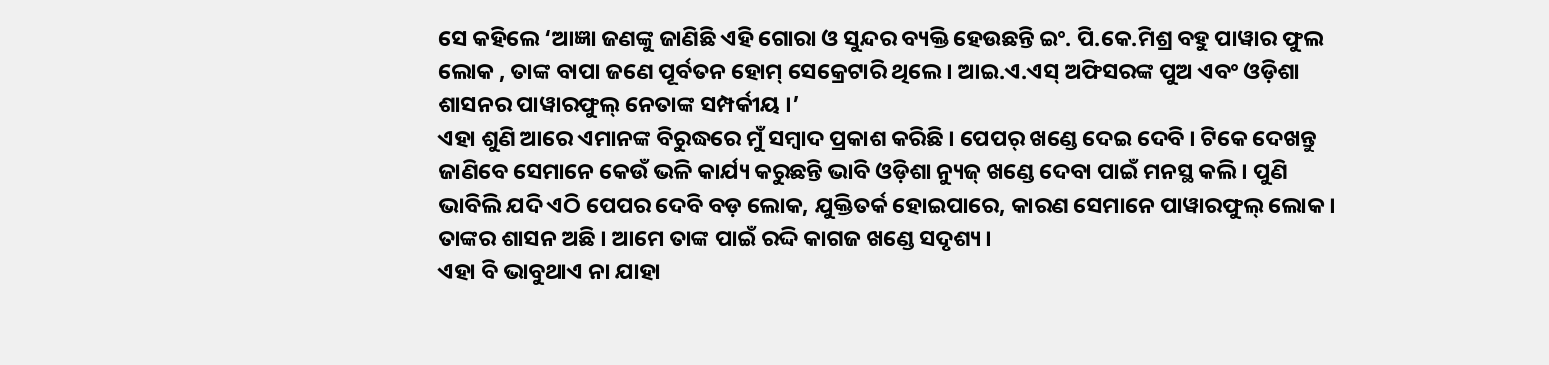ସେ କହିଲେ ‘ଆଜ୍ଞା ଜଣଙ୍କୁ ଜାଣିଛି ଏହି ଗୋରା ଓ ସୁନ୍ଦର ବ୍ୟକ୍ତି ହେଉଛନ୍ତି ଇଂ. ପି.କେ.ମିଶ୍ର ବହୁ ପାୱାର ଫୁଲ ଲୋକ , ତାଙ୍କ ବାପା ଜଣେ ପୂର୍ବତନ ହୋମ୍ ସେକ୍ରେଟାରି ଥିଲେ । ଆଇ.ଏ.ଏସ୍ ଅଫିସରଙ୍କ ପୁଅ ଏବଂ ଓଡ଼ିଶା ଶାସନର ପାୱାରଫୁଲ୍ ନେତାଙ୍କ ସମ୍ପର୍କୀୟ ।’
ଏହା ଶୁଣି ଆରେ ଏମାନଙ୍କ ବିରୁଦ୍ଧରେ ମୁଁ ସମ୍ବାଦ ପ୍ରକାଶ କରିଛି । ପେପର୍ ଖଣ୍ଡେ ଦେଇ ଦେବି । ଟିକେ ଦେଖନ୍ତୁ ଜାଣିବେ ସେମାନେ କେଉଁ ଭଳି କାର୍ଯ୍ୟ କରୁଛନ୍ତି ଭାବି ଓଡ଼ିଶା ନ୍ୟୁଜ୍ ଖଣ୍ଡେ ଦେବା ପାଇଁ ମନସ୍ଥ କଲି । ପୁଣି ଭାବିଲି ଯଦି ଏଠି ପେପର ଦେବି ବଡ଼ ଲୋକ, ଯୁକ୍ତିତର୍କ ହୋଇପାରେ, କାରଣ ସେମାନେ ପାୱାରଫୁଲ୍ ଲୋକ । ତାଙ୍କର ଶାସନ ଅଛି । ଆମେ ତାଙ୍କ ପାଇଁ ରଦ୍ଦି କାଗଜ ଖଣ୍ଡେ ସଦୃଶ୍ୟ ।
ଏହା ବି ଭାବୁଥାଏ ନା ଯାହା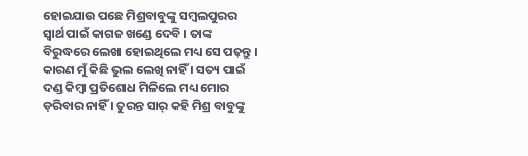ହୋଇଯାଉ ପଛେ ମିଶ୍ରବାବୁଙ୍କୁ ସମ୍ବଲପୁରର ସ୍ୱାର୍ଥ ପାଇଁ କାଗଜ ଖଣ୍ଡେ ଦେବି । ତାଙ୍କ ବିରୁଦ୍ଧରେ ଲେଖା ହୋଇଥିଲେ ମଧ୍ୟ ସେ ପଢ଼ନ୍ତୁ । କାରଣ ମୁଁ କିଛି ଭୁଲ ଲେଖି ନାହିଁ । ସତ୍ୟ ପାଇଁ ଦଣ୍ଡ କିମ୍ବା ପ୍ରତିଶୋଧ ମିଳିଲେ ମଧ୍ୟ ମୋର ଡ଼ରିବାର ନାହିଁ । ତୁରନ୍ତ ସାର୍ କହି ମିଶ୍ର ବାବୁଙ୍କୁ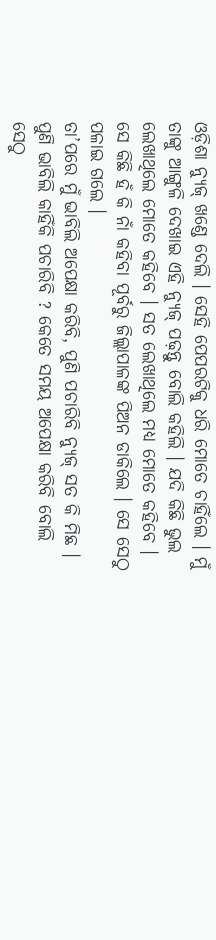ଓଡ଼ିଶା ନ୍ୟୁଜ୍ ଖଣ୍ଡେ ଦେଲି । ସେହି ପେପରଟିକୁ ଧରି ମୋତେ ଚାହିଁଲେ । ମୁଁ ତାଙ୍କୁ ଆଙ୍ଗୁଳି ଦେଖାଇ ଏହି ନ୍ୟୁଜ୍ ପଢ଼ନ୍ତୁ ବୋଲି କହିଲି । ଯଦି କିଛି ଭୁଲ ଲେଖାଥିଲେ ମୋତେ କହିବେ । ସତ ଲେଖାଥିଲେ ମଧ୍ୟ ମୋତେ କହିବେ । ସେ କିଛି ହଁ କି ନାଁ କହିବା ପୂର୍ବରୁ ଜିଲ୍ଲାପାଳଙ୍କ ପିଅନ ଡାକିଲେ । ସେ ସେଠୁ ପଳାଇ ଗଲେ ।
ତା’ପରେ ମୁଁ ଭାବିଲି ଅପେକ୍ଷା କରିବି, ପୁଣି ପଚାରିବି ନ୍ୟୁଜ୍ ସତ କି ମିଛ । ପୁଣି ଭାବିଲି କାହିଁକି ପଚାରିବି ? କେତେ ସମୟ ଅପେକ୍ଷା କରିବି ବୋଲି ସେଠୁ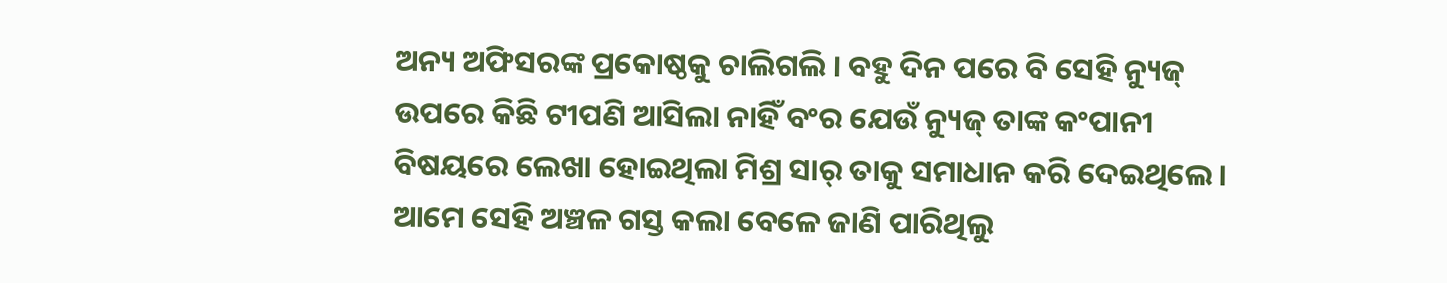ଅନ୍ୟ ଅଫିସରଙ୍କ ପ୍ରକୋଷ୍ଠକୁ ଚାଲିଗଲି । ବହୁ ଦିନ ପରେ ବି ସେହି ନ୍ୟୁଜ୍ ଉପରେ କିଛି ଟୀପଣି ଆସିଲା ନାହିଁ ବଂର ଯେଉଁ ନ୍ୟୁଜ୍ ତାଙ୍କ କଂପାନୀ ବିଷୟରେ ଲେଖା ହୋଇଥିଲା ମିଶ୍ର ସାର୍ ତାକୁ ସମାଧାନ କରି ଦେଇଥିଲେ । ଆମେ ସେହି ଅଞ୍ଚଳ ଗସ୍ତ କଲା ବେଳେ ଜାଣି ପାରିଥିଲୁ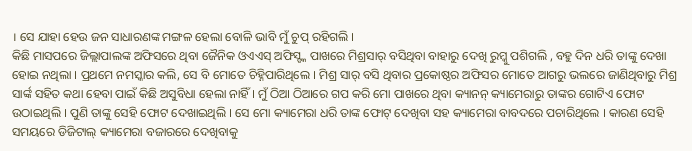। ସେ ଯାହା ହେଉ ଜନ ସାଧାରଣଙ୍କ ମଙ୍ଗଳ ହେଲା ବୋଳି ଭାବି ମୁଁ ଚୁପ୍ ରହିଗଲି ।
କିଛି ମାସପରେ ଜିଲ୍ଲାପାଲଙ୍କ ଅଫିସରେ ଥିବା ଜୈନିକ ଓଏଏସ୍ ଅଫିସ୍ଙ୍କ ପାଖରେ ମିଶ୍ରସାର୍ ବସିଥିବା ବାହାରୁ ଦେଖି ରୁମ୍କୁ ପଶିଗଲି , ବହୁ ଦିନ ଧରି ତାଙ୍କୁ ଦେଖା ହୋଇ ନଥିଲା । ପ୍ରଥମେ ନମସ୍କାର କଲି, ସେ ବି ମୋତେ ଚିହ୍ନିପାରିଥିଲେ । ମିଶ୍ର ସାର୍ ବସି ଥିବାର ପ୍ରକୋଷ୍ଠର ଅଫିସର ମୋତେ ଆଗରୁ ଭଲରେ ଜାଣିଥିବାରୁ ମିଶ୍ର ସାର୍ଙ୍କ ସହିତ କଥା ହେବା ପାଇଁ କିଛି ଅସୁବିଧା ହେଲା ନାହିଁ । ମୁଁ ଠିଆ ଠିଆରେ ଗପ କରି ମୋ ପାଖରେ ଥିବା କ୍ୟାନନ୍ କ୍ୟାମେରାରୁ ତାଙ୍କର ଗୋଟିଏ ଫୋଟ ଉଠାଇଥିଲି । ପୁଣି ତାଙ୍କୁ ସେହି ଫୋଟ ଦେଖାଇଥିଲି । ସେ ମୋ କ୍ୟାମେରା ଧରି ତାଙ୍କ ଫୋଟ୍ ଦେଖିବା ସହ କ୍ୟାମେରା ବାବଦରେ ପଚାରିଥିଲେ । କାରଣ ସେହି ସମୟରେ ଡିଜିଟାଲ୍ କ୍ୟାମେରା ବଜାରରେ ଦେଖିବାକୁ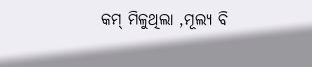କମ୍ ମିଳୁଥିଲା ,ମୂଲ୍ୟ ବି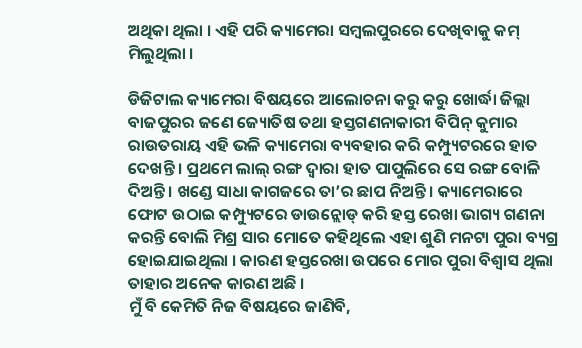ଅଥିକା ଥିଲା । ଏହି ପରି କ୍ୟାମେରା ସମ୍ବଲପୁରରେ ଦେଖିବାକୁ କମ୍ ମିଲୁଥିଲା ।

ଡିଜିଟାଲ କ୍ୟାମେରା ବିଷୟରେ ଆଲୋଚନା କରୁ କରୁ ଖୋର୍ଦ୍ଧା ଜିଲ୍ଲା ବାଜପୁରର ଜଣେ ଜ୍ୟୋତିଷ ତଥା ହସ୍ତଗଣନାକାରୀ ବିପିନ୍ କୁମାର ରାଉତରାୟ ଏହି ଭଳି କ୍ୟାମେରା ବ୍ୟବହାର କରି କମ୍ପ୍ୟୁଟରରେ ହାତ ଦେଖନ୍ତି । ପ୍ରଥମେ ଲାଲ୍ ରଙ୍ଗ ଦ୍ୱାରା ହାତ ପାପୁଲିରେ ସେ ରଙ୍ଗ ବୋଳି ଦିଅନ୍ତି । ଖଣ୍ଡେ ସାଧା କାଗଜରେ ତା’ର ଛାପ ନିଅନ୍ତି । କ୍ୟାମେରାରେ ଫୋଟ ଉଠାଇ କମ୍ପ୍ୟୁଟରେ ଡାଉନ୍ଲୋଡ୍ କରି ହସ୍ତ ରେଖା ଭାଗ୍ୟ ଗଣନା କରନ୍ତି ବୋଲି ମିଶ୍ର ସାର ମୋତେ କହିଥିଲେ ଏହା ଶୁଣି ମନଟା ପୁରା ବ୍ୟଗ୍ର ହୋଇଯାଇଥିଲା । କାରଣ ହସ୍ତରେଖା ଉପରେ ମୋର ପୁରା ବିଶ୍ୱାସ ଥିଲା ତାହାର ଅନେକ କାରଣ ଅଛି ।
ମୁଁ ବି କେମିତି ନିଜ ବିଷୟରେ ଜାଣିବି,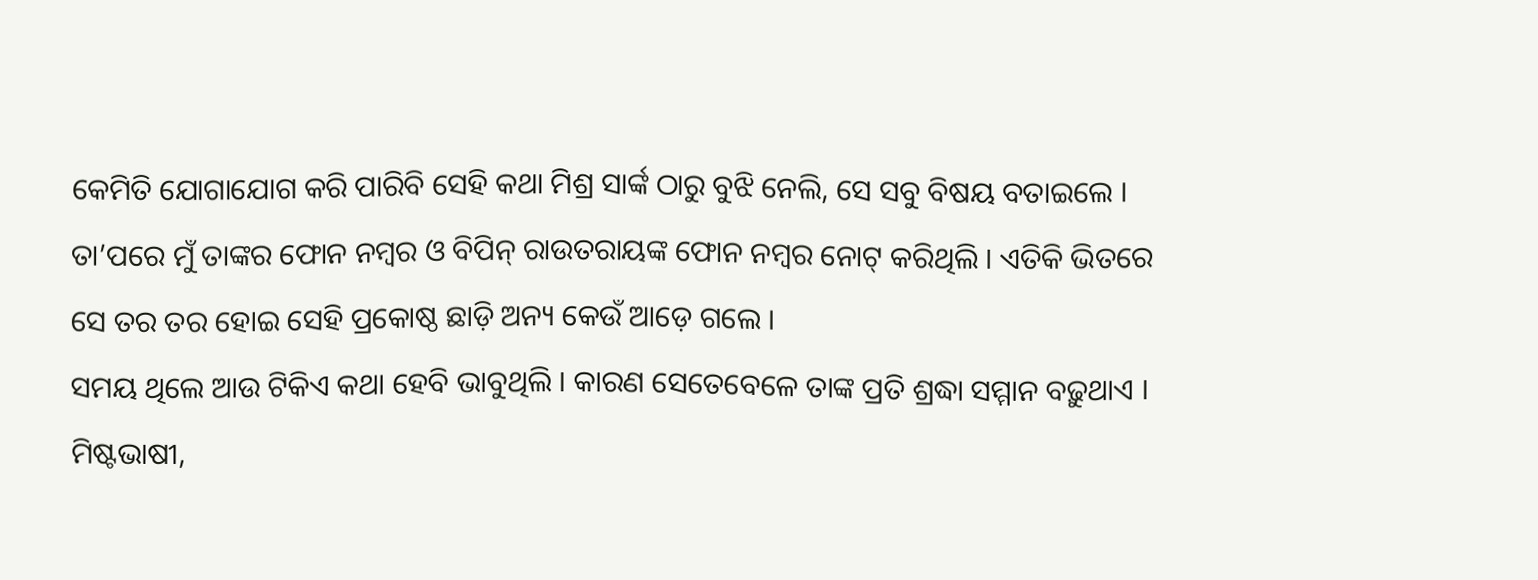କେମିତି ଯୋଗାଯୋଗ କରି ପାରିବି ସେହି କଥା ମିଶ୍ର ସାର୍ଙ୍କ ଠାରୁ ବୁଝି ନେଲି, ସେ ସବୁ ବିଷୟ ବତାଇଲେ । ତା’ପରେ ମୁଁ ତାଙ୍କର ଫୋନ ନମ୍ବର ଓ ବିପିନ୍ ରାଉତରାୟଙ୍କ ଫୋନ ନମ୍ବର ନୋଟ୍ କରିଥିଲି । ଏତିକି ଭିତରେ ସେ ତର ତର ହୋଇ ସେହି ପ୍ରକୋଷ୍ଠ ଛାଡ଼ି ଅନ୍ୟ କେଉଁ ଆଡ଼େ ଗଲେ ।
ସମୟ ଥିଲେ ଆଉ ଟିକିଏ କଥା ହେବି ଭାବୁଥିଲି । କାରଣ ସେତେବେଳେ ତାଙ୍କ ପ୍ରତି ଶ୍ରଦ୍ଧା ସମ୍ମାନ ବଢ଼ୁଥାଏ । ମିଷ୍ଟଭାଷୀ,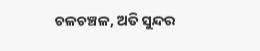ଚଳଚଞ୍ଚଳ, ଅତି ସୁନ୍ଦର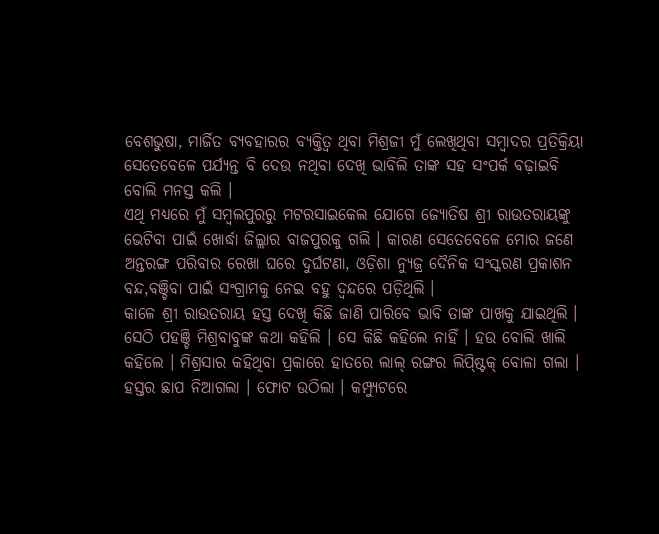ବେଶଭୁଷା, ମାର୍ଜିତ ବ୍ୟବହାରର ବ୍ୟକ୍ତିତ୍ୱ ଥିବା ମିଶ୍ରଜୀ ମୁଁ ଲେଖିଥିବା ସମ୍ବାଦର ପ୍ରତିକ୍ରିୟା ସେତେବେଳେ ପର୍ଯ୍ୟନ୍ତ ବି ଦେଉ ନଥିବା ଦେଖି ଭାବିଲି ତାଙ୍କ ସହ ସଂପର୍କ ବଢ଼ାଇବି ବୋଲି ମନସ୍ତ କଲି ।
ଏଥି ମଧ୍ୟରେ ମୁଁ ସମ୍ବଲପୁରରୁ ମଟରସାଇକେଲ ଯୋଗେ ଜ୍ୟୋତିଷ ଶ୍ରୀ ରାଉତରାୟଙ୍କୁ ଭେଟିବା ପାଇଁ ଖୋର୍ଦ୍ଧା ଜିଲ୍ଲାର ବାଜପୁରକୁ ଗଲି । କାରଣ ସେତେବେଳେ ମୋର ଜଣେ ଅନ୍ତରଙ୍ଗ ପରିବାର ରେଖା ଘରେ ଦୁର୍ଘଟଣା, ଓଡ଼ିଶା ନ୍ୟୁଜ୍ର ଦୈନିକ ସଂସ୍କରଣ ପ୍ରକାଶନ ବନ୍ଦ,ବଞ୍ଚିବା ପାଇଁ ସଂଗ୍ରାମକୁ ନେଇ ବହୁ ଦ୍ୱନ୍ଦରେ ପଡ଼ିଥିଲି ।
କାଳେ ଶ୍ରୀ ରାଉତରାୟ ହସ୍ତ ଦେଖି କିଛି ଜାଣି ପାରିବେ ଭାବି ତାଙ୍କ ପାଖକୁ ଯାଇଥିଲି । ସେଠି ପହଞ୍ଚି ମିଶ୍ରବାବୁଙ୍କ କଥା କହିଲି । ସେ କିଛି କହିଲେ ନାହିଁ । ହଉ ବୋଲି ଖାଲି କହିଲେ । ମିଶ୍ରସାର କହିଥିବା ପ୍ରକାରେ ହାତରେ ଲାଲ୍ ରଙ୍ଗର ଲିପ୍ଷ୍ଟିକ୍ ବୋଳା ଗଲା । ହସ୍ତର ଛାପ ନିଆଗଲା । ଫୋଟ ଉଠିଲା । କମ୍ପ୍ୟୁଟରେ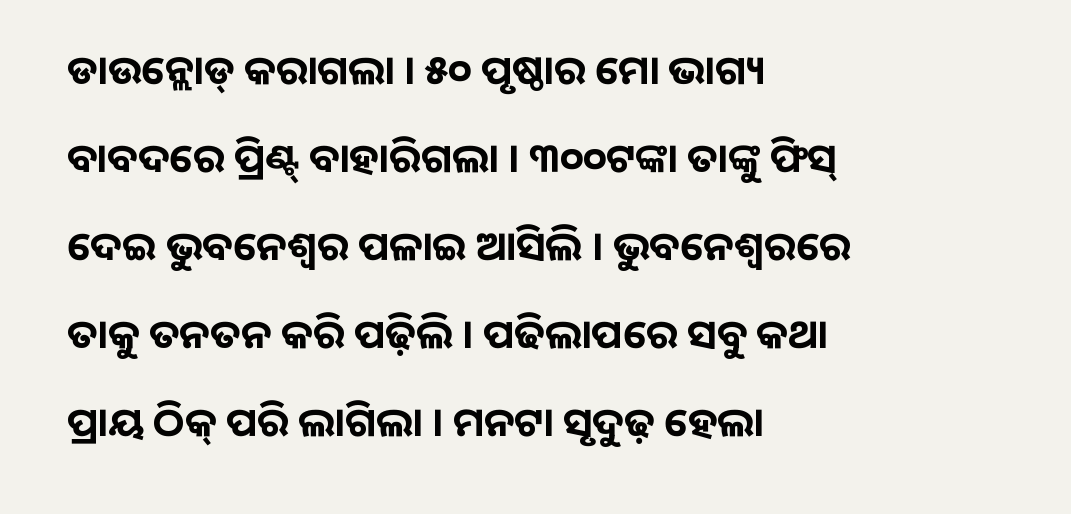ଡାଉନ୍ଲୋଡ୍ କରାଗଲା । ୫୦ ପୃଷ୍ଠାର ମୋ ଭାଗ୍ୟ ବାବଦରେ ପ୍ରିଣ୍ଟ୍ ବାହାରିଗଲା । ୩୦୦ଟଙ୍କା ତାଙ୍କୁ ଫିସ୍ ଦେଇ ଭୁବନେଶ୍ୱର ପଳାଇ ଆସିଲି । ଭୁବନେଶ୍ୱରରେ ତାକୁ ତନତନ କରି ପଢ଼ିଲି । ପଢିଲାପରେ ସବୁ କଥା ପ୍ରାୟ ଠିକ୍ ପରି ଲାଗିଲା । ମନଟା ସୃଦୁଢ଼ ହେଲା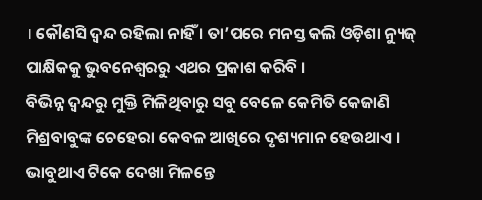। କୌଣସି ଦ୍ୱନ୍ଦ ରହିଲା ନାହିଁ । ତା’ପରେ ମନସ୍ତ କଲି ଓଡ଼ିଶା ନ୍ୟୁଜ୍ ପାକ୍ଷିକକୁ ଭୁବନେଶ୍ୱରରୁ ଏଥର ପ୍ରକାଶ କରିବି ।
ବିଭିନ୍ନ ଦ୍ୱନ୍ଦରୁ ମୁକ୍ତି ମିଳିଥିବାରୁ ସବୁ ବେଳେ କେମିତି କେଜାଣି ମିଶ୍ରବାବୁଙ୍କ ଚେହେରା କେବଳ ଆଖିରେ ଦୃଶ୍ୟମାନ ହେଉଥାଏ । ଭାବୁଥାଏ ଟିକେ ଦେଖା ମିଳନ୍ତେ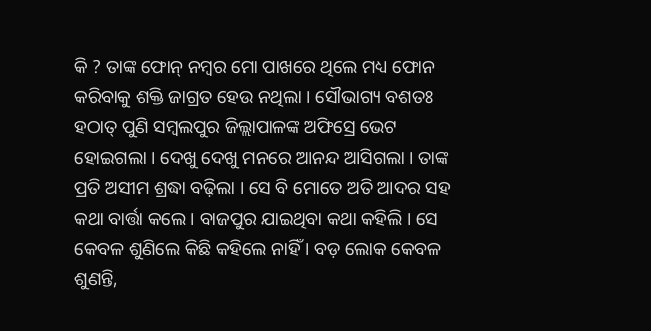କି ? ତାଙ୍କ ଫୋନ୍ ନମ୍ବର ମୋ ପାଖରେ ଥିଲେ ମଧ୍ୟ ଫୋନ କରିବାକୁ ଶକ୍ତି ଜାଗ୍ରତ ହେଉ ନଥିଲା । ସୌଭାଗ୍ୟ ବଶତଃ ହଠାତ୍ ପୁଣି ସମ୍ବଲପୁର ଜିଲ୍ଲାପାଳଙ୍କ ଅଫିସ୍ରେ ଭେଟ ହୋଇଗଲା । ଦେଖୁ ଦେଖୁ ମନରେ ଆନନ୍ଦ ଆସିଗଲା । ତାଙ୍କ ପ୍ରତି ଅସୀମ ଶ୍ରଦ୍ଧା ବଢ଼ିଲା । ସେ ବି ମୋତେ ଅତି ଆଦର ସହ କଥା ବାର୍ତ୍ତା କଲେ । ବାଜପୁର ଯାଇଥିବା କଥା କହିଲି । ସେ କେବଳ ଶୁଣିଲେ କିଛି କହିଲେ ନାହିଁ । ବଡ଼ ଲୋକ କେବଳ ଶୁଣନ୍ତି,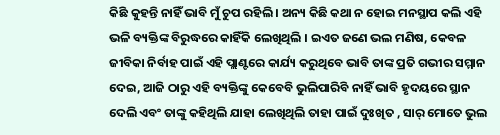କିଛି କୁହନ୍ତି ନାହିଁ ଭାବି ମୁଁ ଚୁପ ରହିଲି । ଅନ୍ୟ କିଛି କଥା ନ ହୋଇ ମନସ୍ଥାପ କଲି ଏହି ଭଳି ବ୍ୟକ୍ତିଙ୍କ ବିରୁଦ୍ଧରେ କାହିଁକି ଲେଖିଥିଲି । ଇଏତ ଜଣେ ଭଲ ମଣିଷ, କେବଳ ଜୀବିକା ନିର୍ବାହ ପାଇଁ ଏହି ପ୍ଲାଣ୍ଟରେ କାର୍ଯ୍ୟ କରୁଥିବେ ଭାବି ତାଙ୍କ ପ୍ରତି ଗଭୀର ସମ୍ମାନ ଦେଇ, ଆଜି ଠାରୁ ଏହି ବ୍ୟକ୍ତିଙ୍କୁ କେବେବି ଭୁଲିପାରିବି ନାହିଁ ଭାବି ହୃଦୟରେ ସ୍ଥାନ ଦେଲି ଏବଂ ତାଙ୍କୁ କହିଥିଲି ଯାହା ଲେଖିଥିଲି ତାହା ପାଇଁ ଦୁଃଖିତ , ସାର୍ ମୋତେ ଭୁଲ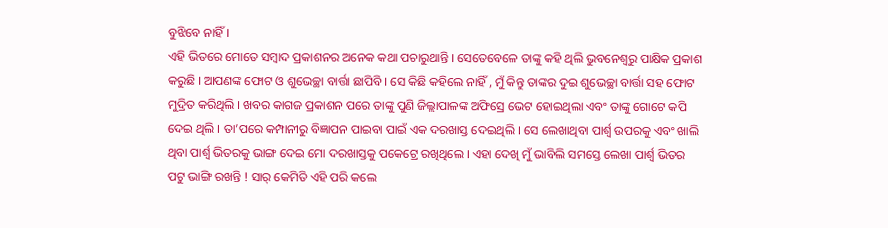ବୁଝିବେ ନାହିଁ ।
ଏହି ଭିତରେ ମୋତେ ସମ୍ବାଦ ପ୍ରକାଶନର ଅନେକ କଥା ପଚାରୁଥାନ୍ତି । ସେତେବେଳେ ତାଙ୍କୁ କହି ଥିଲି ଭୁବନେଶ୍ୱରୁ ପାକ୍ଷିକ ପ୍ରକାଶ କରୁଛି । ଆପଣଙ୍କ ଫୋଟ ଓ ଶୁଭେଚ୍ଛା ବାର୍ତ୍ତା ଛାପିବି । ସେ କିଛି କହିଲେ ନାହିଁ , ମୁଁ କିନ୍ତୁ ତାଙ୍କର ଦୁଇ ଶୁଭେଚ୍ଛା ବାର୍ତ୍ତା ସହ ଫୋଟ ମୁଦ୍ରିତ କରିଥିଲି । ଖବର କାଗଜ ପ୍ରକାଶନ ପରେ ତାଙ୍କୁ ପୁଣି ଜିଲ୍ଲାପାଳଙ୍କ ଅଫିସ୍ରେ ଭେଟ ହୋଇଥିଲା ଏବଂ ତାଙ୍କୁ ଗୋଟେ କପି ଦେଇ ଥିଲି । ତା’ପରେ କମ୍ପାନୀରୁ ବିଜ୍ଞାପନ ପାଇବା ପାଇଁ ଏକ ଦରଖାସ୍ତ ଦେଇଥିଲି । ସେ ଲେଖାଥିବା ପାର୍ଶ୍ଵ ଉପରକୁ ଏବଂ ଖାଲି ଥିବା ପାର୍ଶ୍ଵ ଭିତରକୁ ଭାଙ୍ଗ ଦେଇ ମୋ ଦରଖାସ୍ତକୁ ପକେଟ୍ରେ ରଖିଥିଲେ । ଏହା ଦେଖି ମୁଁ ଭାବିଲି ସମସ୍ତେ ଲେଖା ପାର୍ଶ୍ଵ ଭିତର ପଟୁ ଭାଙ୍ଗି ରଖନ୍ତି ! ସାର୍ କେମିତି ଏହି ପରି କଲେ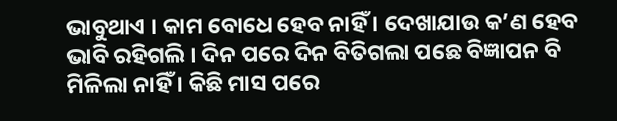ଭାବୁଥାଏ । କାମ ବୋଧେ ହେବ ନାହିଁ । ଦେଖାଯାଉ କ’ଣ ହେବ ଭାବି ରହିଗଲି । ଦିନ ପରେ ଦିନ ବିତିଗଲା ପଛେ ବିଜ୍ଞାପନ ବି ମିଳିଲା ନାହିଁ । କିଛି ମାସ ପରେ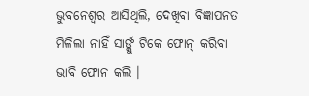ଭୁବନେଶ୍ୱର ଆସିଥିଲି, ଦେଖିବା ବିଜ୍ଞାପନତ ମିଳିଲା ନାହିଁ ସାର୍ଙ୍କୁ ଟିକେ ଫୋନ୍ କରିବା ଭାବି ଫୋନ କଲି ।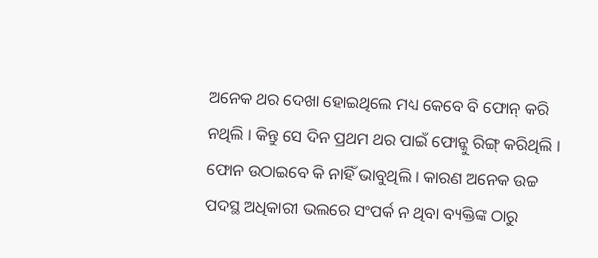ଅନେକ ଥର ଦେଖା ହୋଇଥିଲେ ମଧ୍ୟ କେବେ ବି ଫୋନ୍ କରି ନଥିଲି । କିନ୍ତୁ ସେ ଦିନ ପ୍ରଥମ ଥର ପାଇଁ ଫୋନ୍କୁ ରିଙ୍ଗ୍ କରିଥିଲି । ଫୋନ ଉଠାଇବେ କି ନାହିଁ ଭାବୁଥିଲି । କାରଣ ଅନେକ ଉଚ୍ଚ ପଦସ୍ଥ ଅଧିକାରୀ ଭଲରେ ସଂପର୍କ ନ ଥିବା ବ୍ୟକ୍ତିଙ୍କ ଠାରୁ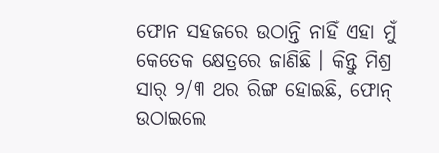ଫୋନ ସହଜରେ ଉଠାନ୍ତି ନାହିଁ ଏହା ମୁଁ କେତେକ କ୍ଷେତ୍ରରେ ଜାଣିଛି । କିନ୍ତୁ ମିଶ୍ର ସାର୍ ୨/୩ ଥର ରିଙ୍ଗ ହୋଇଛି, ଫୋନ୍ ଉଠାଇଲେ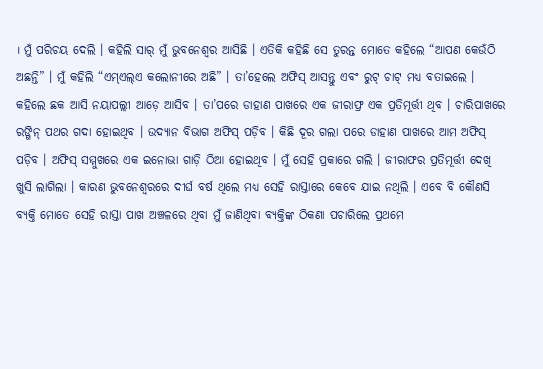। ମୁଁ ପରିଚୟ ଦେଲି । କହିଲି ସାର୍ ମୁଁ ଭୁବନେଶ୍ୱର ଆସିଛି । ଏତିକି କହିଛି ସେ ତୁରନ୍ତ ମୋତେ କହିଲେ “ଆପଣ କେଉଁଠି ଅଛନ୍ତି” । ମୁଁ କହିଲି “ଏମ୍ଏଲ୍ଏ କଲୋନୀରେ ଅଛି” । ତା’ହେଲେ ଅଫିସ୍ ଆସନ୍ତୁ ଏବଂ ରୁଟ୍ ଚାଟ୍ ମଧ୍ୟ ବତାଇଲେ । କହିଲେ ଛକ ଆସି ନୟାପଲ୍ଲୀ ଆଡ଼େ ଆସିବ । ତା’ପରେ ଡାହାଣ ପାଖରେ ଏକ ଜୀରାଫ୍ର ଏକ ପ୍ରତିମୂର୍ତ୍ତୀ ଥିବ । ଚାରିପାଖରେ ରଙ୍ଗିନ୍ ପଥର ଗଦା ହୋଇଥିବ । ଉଦ୍ୟାନ ବିଭାଗ ଅଫିସ୍ ପଡ଼ିବ । କିଛି ଦୂର ଗଲା ପରେ ଡାହାଣ ପାଖରେ ଆମ ଅଫିସ୍ ପଡ଼ିବ । ଅଫିସ୍ ସମ୍ମୁଖରେ ଏକ ଇନୋଭା ଗାଡ଼ି ଠିଆ ହୋଇଥିବ । ମୁଁ ସେହି ପ୍ରକାରେ ଗଲି । ଜୀରାଫର ପ୍ରତିମୂର୍ତ୍ତୀ ଦେଖି ଖୁସି ଲାଗିଲା । କାରଣ ଭୁବନେଶ୍ୱରରେ ଦୀର୍ଘ ବର୍ଷ ଥିଲେ ମଧ୍ୟ ସେହି ରାସ୍ତାରେ କେବେ ଯାଇ ନଥିଲି । ଏବେ ବି କୌଣସି ବ୍ୟକ୍ତି ମୋତେ ସେହି ରାସ୍ତା ପାଖ ଅଞ୍ଚଳରେ ଥିବା ମୁଁ ଜାଣିଥିବା ବ୍ୟକ୍ତିଙ୍କ ଠିକଣା ପଚାରିଲେ ପ୍ରଥମେ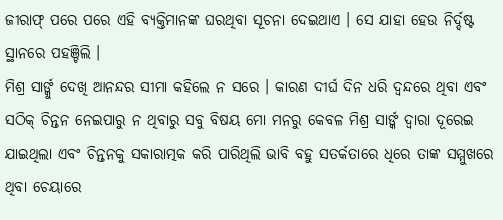ଜୀରାଫ୍ ପରେ ପରେ ଏହି ବ୍ୟକ୍ତିମାନଙ୍କ ଘରଥିବା ସୂଚନା ଦେଇଥାଏ । ସେ ଯାହା ହେଉ ନିର୍ଦ୍ଦଷ୍ଟ ସ୍ଥାନରେ ପହଞ୍ଚିଲି ।
ମିଶ୍ର ସାର୍ଙ୍କୁ ଦେଖି ଆନନ୍ଦର ସୀମା କହିଲେ ନ ସରେ । କାରଣ ଦୀର୍ଘ ଦିନ ଧରି ଦ୍ୱନ୍ଦରେ ଥିବା ଏବଂ ସଠିକ୍ ଚିନ୍ତନ ନେଇପାରୁ ନ ଥିବାରୁ ସବୁ ବିଷୟ ମୋ ମନରୁ କେବଳ ମିଶ୍ର ସାର୍ଙ୍କ ଦ୍ୱାରା ଦୂରେଇ ଯାଇଥିଲା ଏବଂ ଚିନ୍ତନକୁ ସକାରାତ୍ମକ କରି ପାରିଥିଲି ଭାବି ବହୁ ସତର୍କତାରେ ଧିରେ ତାଙ୍କ ସମ୍ମୁଖରେ ଥିବା ଚେୟାରେ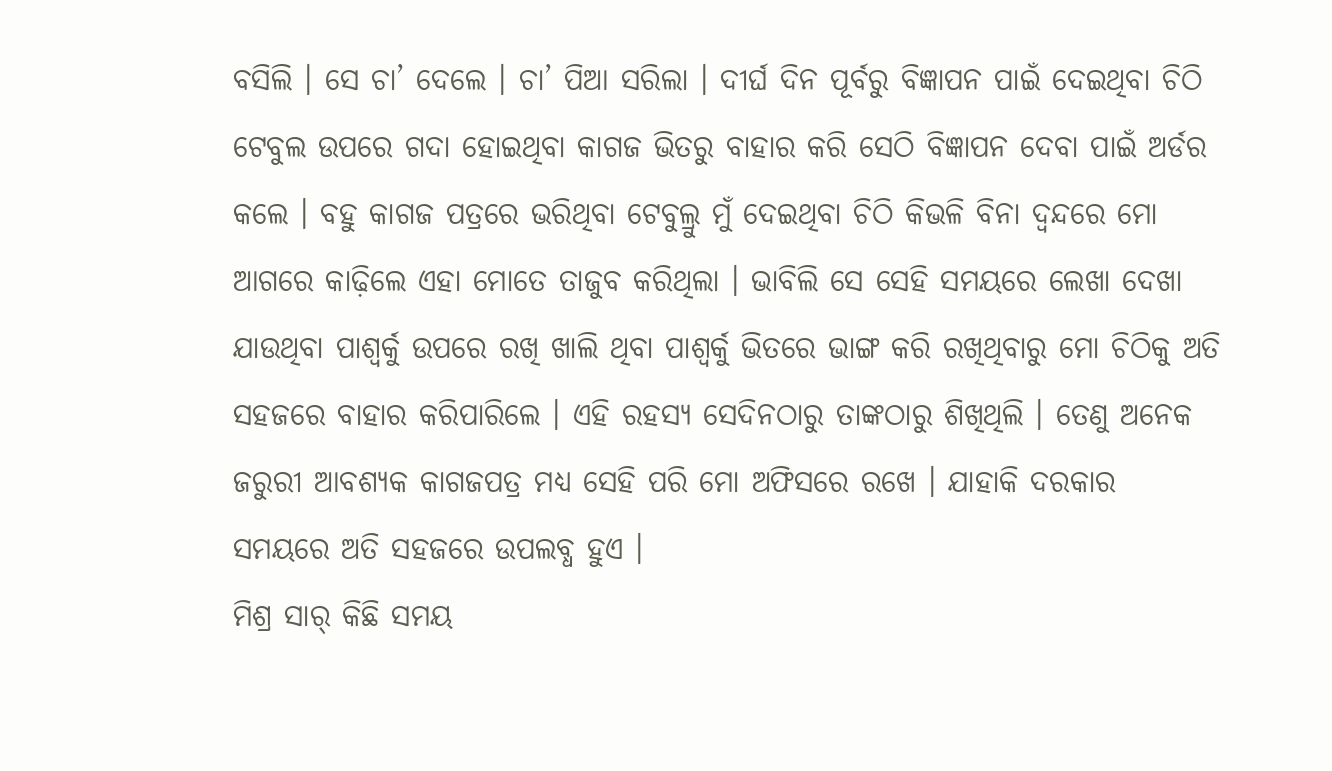ବସିଲି । ସେ ଚା’ ଦେଲେ । ଚା’ ପିଆ ସରିଲା । ଦୀର୍ଘ ଦିନ ପୂର୍ବରୁ ବିଜ୍ଞାପନ ପାଇଁ ଦେଇଥିବା ଚିଠି ଟେବୁଲ ଉପରେ ଗଦା ହୋଇଥିବା କାଗଜ ଭିତରୁ ବାହାର କରି ସେଠି ବିଜ୍ଞାପନ ଦେବା ପାଇଁ ଅର୍ଡର କଲେ । ବହୁ କାଗଜ ପତ୍ରରେ ଭରିଥିବା ଟେବୁଲ୍ରୁ ମୁଁ ଦେଇଥିବା ଚିଠି କିଭଳି ବିନା ଦ୍ୱନ୍ଦରେ ମୋ ଆଗରେ କାଢ଼ିଲେ ଏହା ମୋତେ ତାଜୁବ କରିଥିଲା । ଭାବିଲି ସେ ସେହି ସମୟରେ ଲେଖା ଦେଖା ଯାଉଥିବା ପାଶ୍ୱର୍କୁ ଉପରେ ରଖି ଖାଲି ଥିବା ପାଶ୍ୱର୍କୁ ଭିତରେ ଭାଙ୍ଗ କରି ରଖିଥିବାରୁ ମୋ ଚିଠିକୁ ଅତି ସହଜରେ ବାହାର କରିପାରିଲେ । ଏହି ରହସ୍ୟ ସେଦିନଠାରୁ ତାଙ୍କଠାରୁ ଶିଖିଥିଲି । ତେଣୁ ଅନେକ ଜରୁରୀ ଆବଶ୍ୟକ କାଗଜପତ୍ର ମଧ୍ୟ ସେହି ପରି ମୋ ଅଫିସରେ ରଖେ । ଯାହାକି ଦରକାର ସମୟରେ ଅତି ସହଜରେ ଉପଲବ୍ଧ ହୁଏ ।
ମିଶ୍ର ସାର୍ କିଛି ସମୟ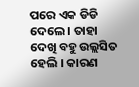ପରେ ଏକ ଡିଡି ଦେଲେ । ତାହା ଦେଖି ବହୁ ଉଲ୍ଲସିତ ହେଲି । କାରଣ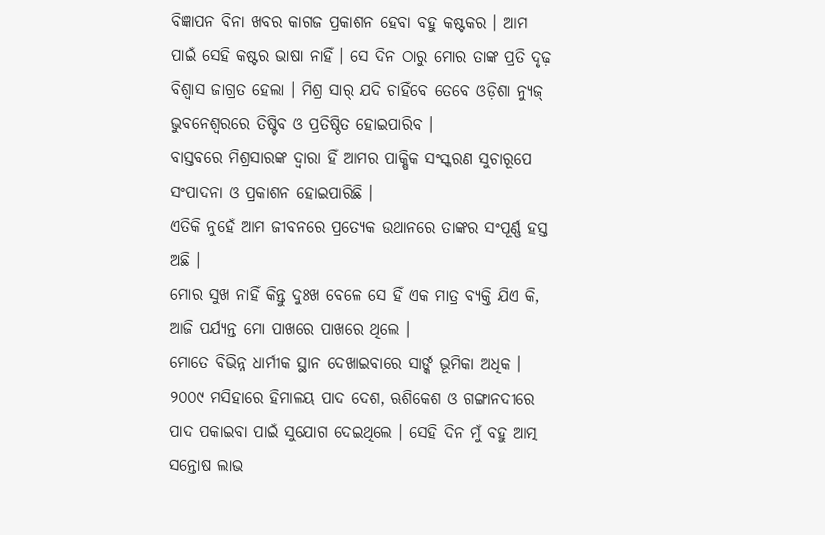ବିଜ୍ଞାପନ ବିନା ଖବର କାଗଜ ପ୍ରକାଶନ ହେବା ବହୁ କଷ୍ଟକର । ଆମ ପାଇଁ ସେହି କଷ୍ଟର ଭାଷା ନାହିଁ । ସେ ଦିନ ଠାରୁ ମୋର ତାଙ୍କ ପ୍ରତି ଦୃଢ଼ ବିଶ୍ୱାସ ଜାଗ୍ରତ ହେଲା । ମିଶ୍ର ସାର୍ ଯଦି ଚାହିଁବେ ତେବେ ଓଡ଼ିଶା ନ୍ୟୁଜ୍ ଭୁବନେଶ୍ୱରରେ ତିଷ୍ଟିବ ଓ ପ୍ରତିଷ୍ଠିତ ହୋଇପାରିବ ।
ବାସ୍ତବରେ ମିଶ୍ରସାରଙ୍କ ଦ୍ୱାରା ହିଁ ଆମର ପାକ୍ଷିକ ସଂସ୍କରଣ ସୁଚାରୂପେ ସଂପାଦନା ଓ ପ୍ରକାଶନ ହୋଇପାରିଛି ।
ଏତିକି ନୁହେଁ ଆମ ଜୀବନରେ ପ୍ରତ୍ୟେକ ଉଥାନରେ ତାଙ୍କର ସଂପୂର୍ଣ୍ଣ ହସ୍ତ ଅଛି ।
ମୋର ସୁଖ ନାହିଁ କିନ୍ତୁ ଦୁଃଖ ବେଳେ ସେ ହିଁ ଏକ ମାତ୍ର ବ୍ୟକ୍ତି ଯିଏ କି, ଆଜି ପର୍ଯ୍ୟନ୍ତ ମୋ ପାଖରେ ପାଖରେ ଥିଲେ ।
ମୋତେ ବିଭିନ୍ନ ଧାର୍ମୀକ ସ୍ଥାନ ଦେଖାଇବାରେ ସାର୍ଙ୍କ ଭୂମିକା ଅଧିକ । ୨୦୦୯ ମସିହାରେ ହିମାଳୟ ପାଦ ଦେଶ, ଋଶିକେଶ ଓ ଗଙ୍ଗାନଦୀରେ ପାଦ ପକାଇବା ପାଇଁ ସୁଯୋଗ ଦେଇଥିଲେ । ସେହି ଦିନ ମୁଁ ବହୁ ଆତ୍ମ ସନ୍ତୋଷ ଲାଭ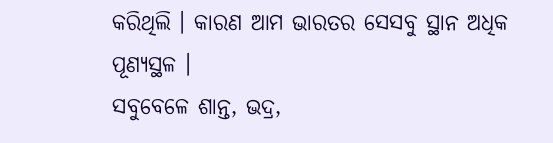କରିଥିଲି । କାରଣ ଆମ ଭାରତର ସେସବୁ ସ୍ଥାନ ଅଧିକ ପୂଣ୍ୟସ୍ଥଳ ।
ସବୁବେଳେ ଶାନ୍ତ, ଭଦ୍ର,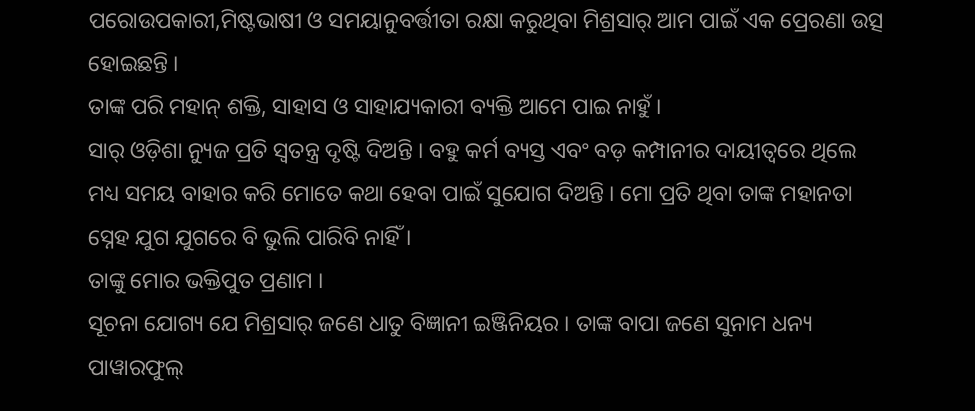ପରୋଉପକାରୀ,ମିଷ୍ଟଭାଷୀ ଓ ସମୟାନୁବର୍ତ୍ତୀତା ରକ୍ଷା କରୁଥିବା ମିଶ୍ରସାର୍ ଆମ ପାଇଁ ଏକ ପ୍ରେରଣା ଉତ୍ସ ହୋଇଛନ୍ତି ।
ତାଙ୍କ ପରି ମହାନ୍ ଶକ୍ତି, ସାହାସ ଓ ସାହାଯ୍ୟକାରୀ ବ୍ୟକ୍ତି ଆମେ ପାଇ ନାହୁଁ ।
ସାର୍ ଓଡ଼ିଶା ନ୍ୟୁଜ ପ୍ରତି ସ୍ୱତନ୍ତ୍ର ଦୃଷ୍ଟି ଦିଅନ୍ତି । ବହୁ କର୍ମ ବ୍ୟସ୍ତ ଏବଂ ବଡ଼ କମ୍ପାନୀର ଦାୟୀତ୍ୱରେ ଥିଲେ ମଧ୍ୟ ସମୟ ବାହାର କରି ମୋତେ କଥା ହେବା ପାଇଁ ସୁଯୋଗ ଦିଅନ୍ତି । ମୋ ପ୍ରତି ଥିବା ତାଙ୍କ ମହାନତା ସ୍ନେହ ଯୁଗ ଯୁଗରେ ବି ଭୁଲି ପାରିବି ନାହିଁ ।
ତାଙ୍କୁ ମୋର ଭକ୍ତିପୁତ ପ୍ରଣାମ ।
ସୂଚନା ଯୋଗ୍ୟ ଯେ ମିଶ୍ରସାର୍ ଜଣେ ଧାତୁ ବିଜ୍ଞାନୀ ଇଞ୍ଜିନିୟର । ତାଙ୍କ ବାପା ଜଣେ ସୁନାମ ଧନ୍ୟ ପାୱାରଫୁଲ୍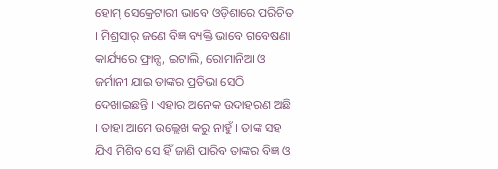ହୋମ୍ ସେକ୍ରେଟାରୀ ଭାବେ ଓଡ଼ିଶାରେ ପରିଚିତ । ମିଶ୍ରସାର୍ ଜଣେ ବିଜ୍ଞ ବ୍ୟକ୍ତି ଭାବେ ଗବେଷଣା କାର୍ଯ୍ୟରେ ଫ୍ରାନ୍ସ, ଇଟାଲି, ରୋମାନିଆ ଓ ଜର୍ମାନୀ ଯାଇ ତାଙ୍କର ପ୍ରତିଭା ସେଠି ଦେଖାଇଛନ୍ତି । ଏହାର ଅନେକ ଉଦାହରଣ ଅଛି । ତାହା ଆମେ ଉଲ୍ଲେଖ କରୁ ନାହୁଁ । ତାଙ୍କ ସହ ଯିଏ ମିଶିବ ସେ ହିଁ ଜାଣି ପାରିବ ତାଙ୍କର ବିଜ୍ଞ ଓ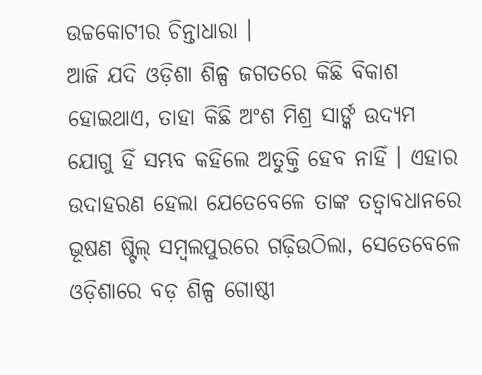ଉଚ୍ଚକୋଟୀର ଚିନ୍ତାଧାରା ।
ଆଜି ଯଦି ଓଡ଼ିଶା ଶିଳ୍ପ ଜଗତରେ କିଛି ବିକାଶ ହୋଇଥାଏ, ତାହା କିଛି ଅଂଶ ମିଶ୍ର ସାର୍ଙ୍କ ଉଦ୍ୟମ ଯୋଗୁ ହିଁ ସମ୍ଭବ କହିଲେ ଅତୁକ୍ତି ହେବ ନାହିଁ । ଏହାର ଉଦାହରଣ ହେଲା ଯେତେବେଳେ ତାଙ୍କ ତତ୍ୱାବଧାନରେ ଭୂଷଣ ଷ୍ଟିଲ୍ ସମ୍ବଲପୁରରେ ଗଢ଼ିଉଠିଲା, ସେତେବେଳେ ଓଡ଼ିଶାରେ ବଡ଼ ଶିଳ୍ପ ଗୋଷ୍ଠୀ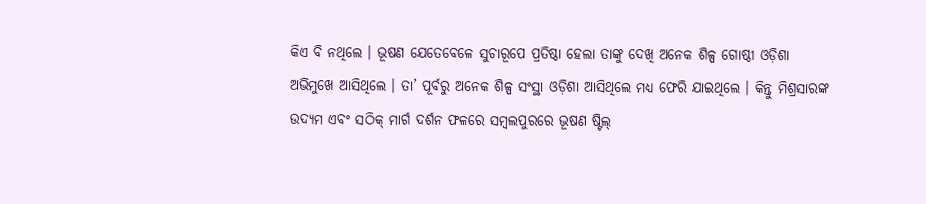କିଏ ବି ନଥିଲେ । ଭୂଷଣ ଯେତେବେଳେ ସୁଚାରୂପେ ପ୍ରତିଷ୍ଠା ହେଲା ତାଙ୍କୁ ଦେଖି ଅନେକ ଶିଳ୍ପ ଗୋଷ୍ଠୀ ଓଡ଼ିଶା ଅଭିମୁଖେ ଆସିଥିଲେ । ତା’ ପୂର୍ବରୁ ଅନେକ ଶିଳ୍ପ ସଂସ୍ଥା ଓଡ଼ିଶା ଆସିଥିଲେ ମଧ୍ୟ ଫେରି ଯାଇଥିଲେ । କିନ୍ତୁ ମିଶ୍ରସାରଙ୍କ ଉଦ୍ୟମ ଏବଂ ସଠିକ୍ ମାର୍ଗ ଦର୍ଶନ ଫଳରେ ସମ୍ବଲପୁରରେ ଭୂଷଣ ଷ୍ଟିଲ୍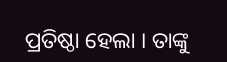ପ୍ରତିଷ୍ଠା ହେଲା । ତାଙ୍କୁ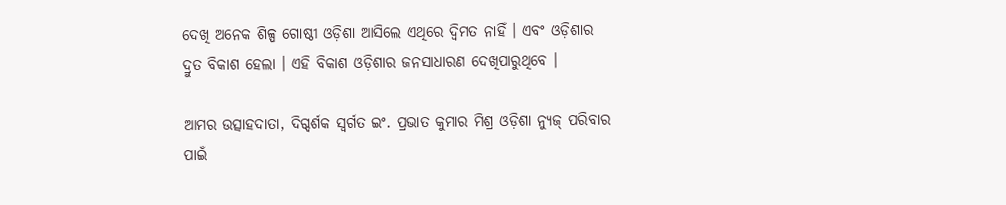ଦେଖି ଅନେକ ଶିଳ୍ପ ଗୋଷ୍ଠୀ ଓଡ଼ିଶା ଆସିଲେ ଏଥିରେ ଦ୍ୱିମତ ନାହିଁ । ଏବଂ ଓଡ଼ିଶାର ଦ୍ରୁତ ବିକାଶ ହେଲା । ଏହି ବିକାଶ ଓଡ଼ିଶାର ଜନସାଧାରଣ ଦେଖିପାରୁଥିବେ ।

ଆମର ଉତ୍ସାହଦାତା, ଦିଗ୍ଦର୍ଶକ ସ୍ଵର୍ଗତ ଇଂ. ପ୍ରଭାତ କୁମାର ମିଶ୍ର ଓଡ଼ିଶା ନ୍ୟୁଜ୍ ପରିବାର ପାଇଁ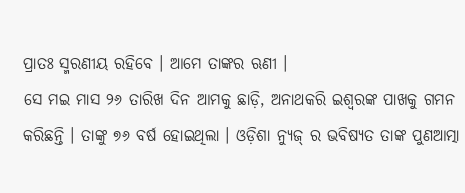ପ୍ରାତଃ ସ୍ମରଣୀୟ ରହିବେ । ଆମେ ତାଙ୍କର ଋଣୀ ।
ସେ ମଇ ମାସ ୨୬ ତାରିଖ ଦିନ ଆମକୁ ଛାଡ଼ି, ଅନାଥକରି ଇଶ୍ଵରଙ୍କ ପାଖକୁ ଗମନ କରିଛନ୍ତି । ତାଙ୍କୁ ୭୬ ବର୍ଷ ହୋଇଥିଲା । ଓଡ଼ିଶା ନ୍ୟୁଜ୍ ର ଭବିଷ୍ୟତ ତାଙ୍କ ପୁଣଆତ୍ମା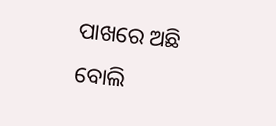ପାଖରେ ଅଛି ବୋଲି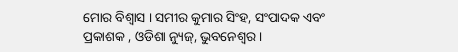ମୋର ବିଶ୍ଵାସ । ସମୀର କୁମାର ସିଂହ, ସଂପାଦକ ଏବଂ ପ୍ରକାଶକ , ଓଡିଶା ନ୍ୟୁଜ୍, ଭୁବନେଶ୍ଵର ।